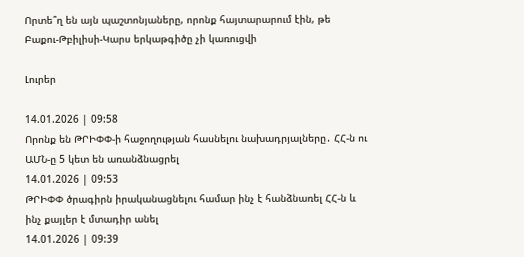Որտե՞ղ են այն պաշտոնյաները, որոնք հայտարարում էին, թե Բաքու-Թբիլիսի-Կարս երկաթգիծը չի կառուցվի

Լուրեր

14.01.2026 | 09:58
Որոնք են ԹՐԻՓՓ-ի հաջողության հասնելու նախադրյալները․ ՀՀ-ն ու ԱՄՆ-ը 5 կետ են առանձնացրել
14.01.2026 | 09:53
ԹՐԻՓՓ ծրագիրն իրականացնելու համար ինչ է հանձնառել ՀՀ-ն և ինչ քայլեր է մտադիր անել
14.01.2026 | 09:39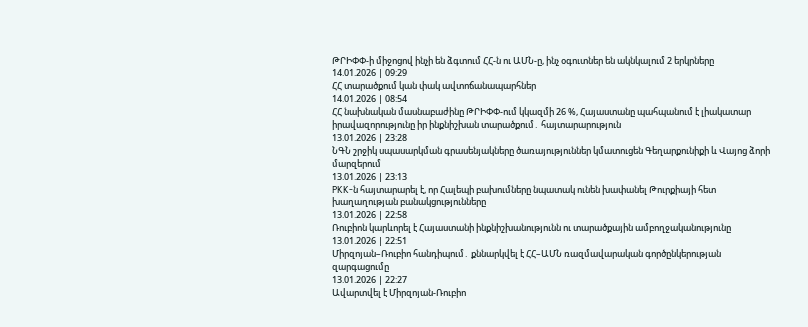ԹՐԻՓՓ-ի միջոցով ինչի են ձգտում ՀՀ-ն ու ԱՄՆ-ը, ինչ օգուտներ են ակնկալում 2 երկրները
14.01.2026 | 09:29
ՀՀ տարածքում կան փակ ավտոճանապարհներ
14.01.2026 | 08:54
ՀՀ նախնական մասնաբաժինը ԹՐԻՓՓ-ում կկազմի 26 %, Հայաստանը պահպանում է լիակատար իրավազորությունը իր ինքնիշխան տարածքում․ հայտարարություն
13.01.2026 | 23:28
ՆԳՆ շրջիկ սպասարկման գրասենյակները ծառայություններ կմատուցեն Գեղարքունիքի և Վայոց ձորի մարզերում
13.01.2026 | 23:13
PKK-ն հայտարարել է, որ Հալեպի բախումները նպատակ ունեն խափանել Թուրքիայի հետ խաղաղության բանակցությունները
13.01.2026 | 22:58
Ռուբիոն կարևորել է Հայաստանի ինքնիշխանությունն ու տարածքային ամբողջականությունը
13.01.2026 | 22:51
Միրզոյան–Ռուբիո հանդիպում․ քննարկվել է ՀՀ–ԱՄՆ ռազմավարական գործընկերության զարգացումը
13.01.2026 | 22:27
Ավարտվել է Միրզոյան-Ռուբիո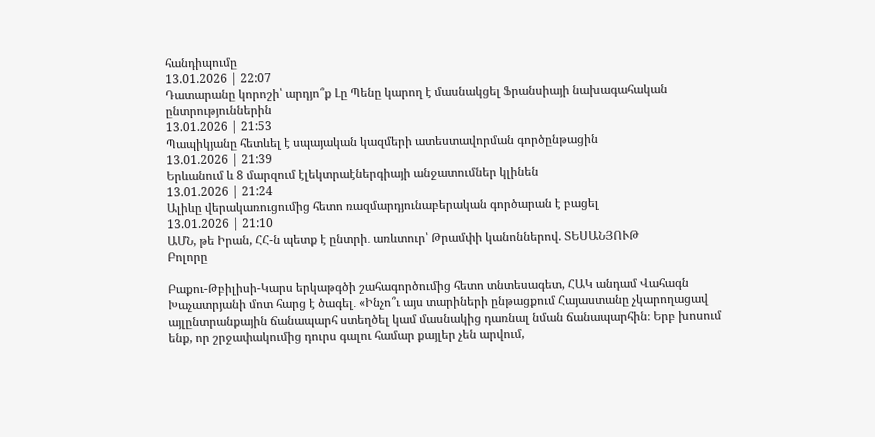հանդիպումը
13.01.2026 | 22:07
Դատարանը կորոշի՝ արդյո՞ք Լը Պենը կարող է մասնակցել Ֆրանսիայի նախագահական ընտրություններին
13.01.2026 | 21:53
Պապիկյանը հետևել է սպայական կազմերի ատեստավորման գործընթացին
13.01.2026 | 21:39
Երևանում և 8 մարզում էլեկտրաէներգիայի անջատումներ կլինեն
13.01.2026 | 21:24
Ալիևը վերակառուցումից հետո ռազմարդյունաբերական գործարան է բացել
13.01.2026 | 21:10
ԱՄՆ, թե Իրան, ՀՀ-ն պետք է ընտրի․ առևտուր՝ Թրամփի կանոններով. ՏԵՍԱՆՅՈՒԹ
Բոլորը

Բաքու-Թբիլիսի-Կարս երկաթգծի շահագործումից հետո տնտեսագետ, ՀԱԿ անդամ Վահագն Խաչատրյանի մոտ հարց է ծագել․ «Ինչո՞ւ այս տարիների ընթացքում Հայաստանը չկարողացավ այլընտրանքային ճանապարհ ստեղծել կամ մասնակից դառնալ նման ճանապարհին։ Երբ խոսում ենք, որ շրջափակումից դուրս գալու համար քայլեր չեն արվում,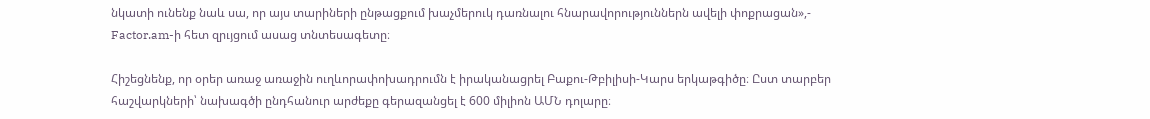նկատի ունենք նաև սա, որ այս տարիների ընթացքում խաչմերուկ դառնալու հնարավորություններն ավելի փոքրացան»,- Factor.am-ի հետ զրւյցում ասաց տնտեսագետը։

Հիշեցնենք, որ օրեր առաջ առաջին ուղևորափոխադրումն է իրականացրել Բաքու-Թբիլիսի-Կարս երկաթգիծը։ Ըստ տարբեր հաշվարկների՝ նախագծի ընդհանուր արժեքը գերազանցել է 600 միլիոն ԱՄՆ դոլարը։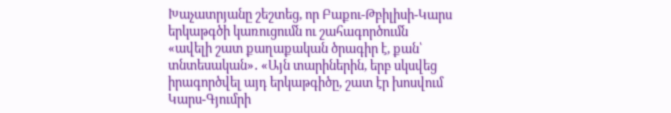Խաչատրյանը շեշտեց, որ Բաքու-Թբիլիսի-Կարս երկաթգծի կառուցումն ու շահագործումն «ավելի շատ քաղաքական ծրագիր է, քան՝ տնտեսական»․ «Այն տարիներին, երբ սկսվեց իրագործվել այդ երկաթգիծը, շատ էր խոսվում Կարս-Գյումրի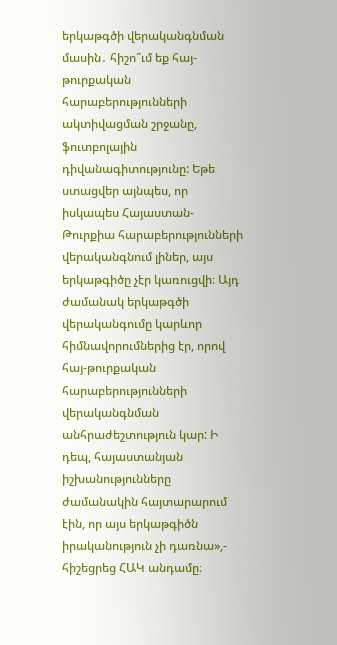երկաթգծի վերականգնման մասին․ հիշո՞ւմ եք հայ-թուրքական հարաբերությունների ակտիվացման շրջանը, ֆուտբոլային դիվանագիտությունը: Եթե ստացվեր այնպես, որ իսկապես Հայաստան-Թուրքիա հարաբերությունների վերականգնում լիներ, այս երկաթգիծը չէր կառուցվի։ Այդ ժամանակ երկաթգծի վերականգումը կարևոր հիմնավորումներից էր, որով հայ-թուրքական հարաբերությունների վերականգնման անհրաժեշտություն կար: Ի դեպ, հայաստանյան իշխանությունները ժամանակին հայտարարում էին, որ այս երկաթգիծն իրականություն չի դառնա»,- հիշեցրեց ՀԱԿ անդամը։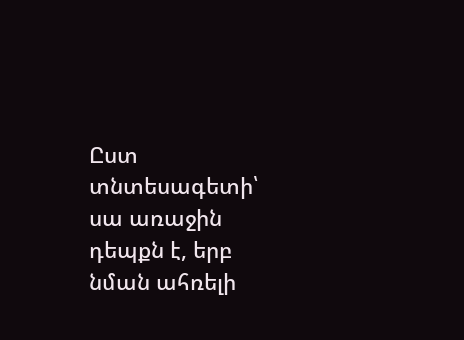Ըստ տնտեսագետի՝ սա առաջին դեպքն է, երբ նման ահռելի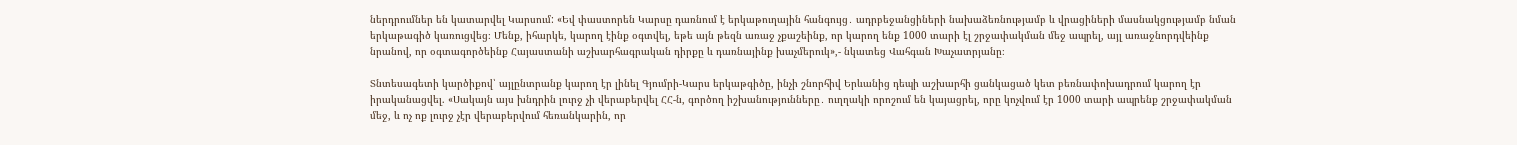ներդրումներ են կատարվել Կարսում: «Եվ փաստորեն Կարսը դառնում է երկաթուղային հանգույց․ ադրբեջանցիների նախաձեռնությամբ և վրացիների մասնակցությամբ նման երկաթագիծ կառուցվեց։ Մենք, իհարկե, կարող էինք օգտվել, եթե այն թեզն առաջ չքաշեինք, որ կարող ենք 1000 տարի էլ շրջափակման մեջ ապրել, այլ առաջնորդվեինք նրանով, որ օգտագործեինք Հայաստանի աշխարհագրական դիրքը և դառնայինք խաչմերուկ»,- նկատեց Վահգան Խաչատրյանը։

Տնտեսագետի կարծիքով՝ այլընտրանք կարող էր լինել Գյումրի-Կարս երկաթգիծը, ինչի շնորհիվ Երևանից դեպի աշխարհի ցանկացած կետ բեռնափոխադրում կարող էր իրականացվել. «Սակայն այս խնդրին լուրջ չի վերաբերվել ՀՀ-ն, գործող իշխանությունները․ ուղղակի որոշում են կայացրել, որը կոչվում էր 1000 տարի ապրենք շրջափակման մեջ, և ոչ ոք լուրջ չէր վերաբերվում հեռանկարին, որ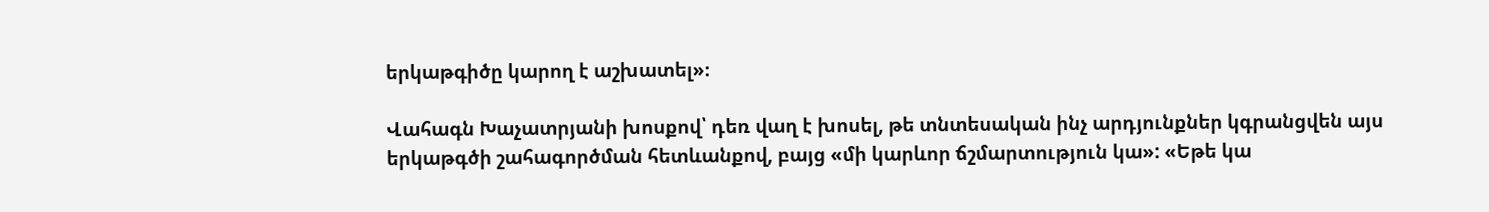երկաթգիծը կարող է աշխատել»։

Վահագն Խաչատրյանի խոսքով՝ դեռ վաղ է խոսել, թե տնտեսական ինչ արդյունքներ կգրանցվեն այս երկաթգծի շահագործման հետևանքով, բայց «մի կարևոր ճշմարտություն կա»: «Եթե կա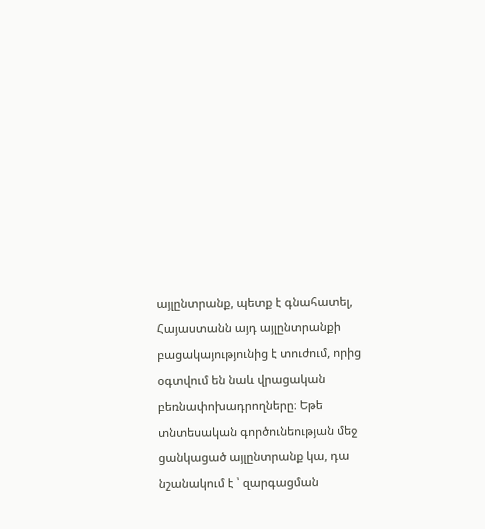այլընտրանք, պետք է գնահատել, Հայաստանն այդ այլընտրանքի բացակայությունից է տուժում, որից օգտվում են նաև վրացական բեռնափոխադրողները։ Եթե տնտեսական գործունեության մեջ ցանկացած այլընտրանք կա, դա նշանակում է ՝ զարգացման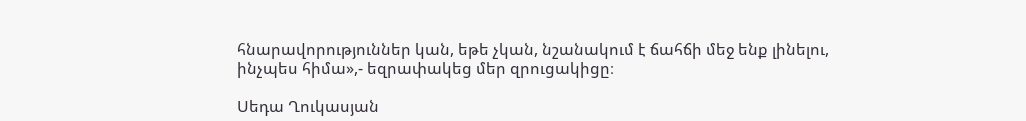հնարավորություններ կան, եթե չկան, նշանակում է ճահճի մեջ ենք լինելու, ինչպես հիմա»,- եզրափակեց մեր զրուցակիցը։

Սեդա Ղուկասյան